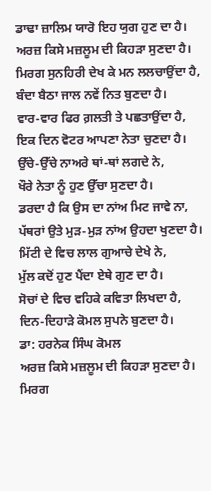ਡਾਢਾ ਜ਼ਾਲਿਮ ਯਾਰੋ ਇਹ ਯੁਗ ਹੁਣ ਦਾ ਹੈ।
ਅਰਜ਼ ਕਿਸੇ ਮਜ਼ਲੂਮ ਦੀ ਕਿਹੜਾ ਸੁਣਦਾ ਹੈ।
ਮਿਰਗ ਸੁਨਹਿਰੀ ਦੇਖ ਕੇ ਮਨ ਲਲਚਾਉਂਦਾ ਹੈ,
ਬੰਦਾ ਬੈਠਾ ਜਾਲ ਨਵੇਂ ਨਿਤ ਬੁਣਦਾ ਹੈ।
ਵਾਰ-ਵਾਰ ਫਿਰ ਗ਼ਲਤੀ ਤੇ ਪਛਤਾਉਂਦਾ ਹੈ,
ਇਕ ਦਿਨ ਵੋਟਰ ਆਪਣਾ ਨੇਤਾ ਚੁਣਦਾ ਹੈ।
ਉੱਚੇ-ਉੱਚੇ ਨਾਅਰੇ ਥਾਂ-ਥਾਂ ਲਗਦੇ ਨੇ,
ਖੌਰੇ ਨੇਤਾ ਨੂੰ ਹੁਣ ਉੱਚਾ ਸੁਣਦਾ ਹੈ।
ਡਰਦਾ ਹੈ ਕਿ ਉਸ ਦਾ ਨਾਂਅ ਮਿਟ ਜਾਵੇ ਨਾ,
ਪੱਥਰਾਂ ਉਤੇ ਮੁੜ-ਮੁੜ ਨਾਂਅ ਉਹਦਾ ਖੁਣਦਾ ਹੈ।
ਮਿੱਟੀ ਦੇ ਵਿਚ ਲਾਲ ਗੁਆਚੇ ਦੇਖੇ ਨੇ,
ਮੁੱਲ ਕਦੋਂ ਹੁਣ ਪੈਂਦਾ ਏਥੇ ਗੁਣ ਦਾ ਹੈ।
ਸੋਚਾਂ ਦੇ ਵਿਚ ਵਹਿਕੇ ਕਵਿਤਾ ਲਿਖਦਾ ਹੈ,
ਦਿਨ-ਦਿਹਾੜੇ ਕੋਮਲ ਸੁਪਨੇ ਬੁਣਦਾ ਹੈ।
ਡਾ: ਹਰਨੇਕ ਸਿੰਘ ਕੋਮਲ
ਅਰਜ਼ ਕਿਸੇ ਮਜ਼ਲੂਮ ਦੀ ਕਿਹੜਾ ਸੁਣਦਾ ਹੈ।
ਮਿਰਗ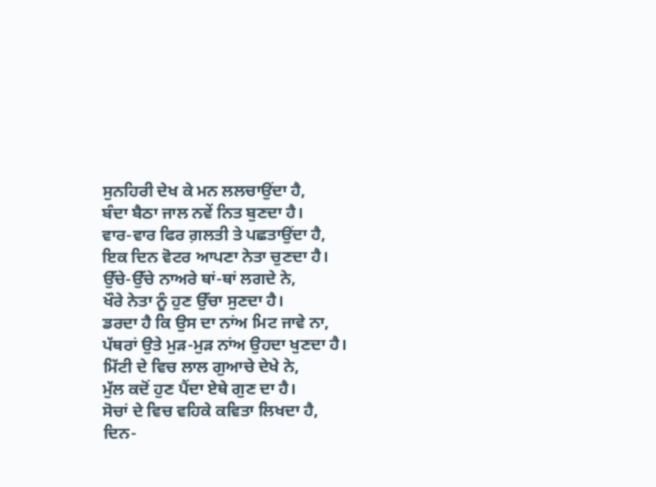ਸੁਨਹਿਰੀ ਦੇਖ ਕੇ ਮਨ ਲਲਚਾਉਂਦਾ ਹੈ,
ਬੰਦਾ ਬੈਠਾ ਜਾਲ ਨਵੇਂ ਨਿਤ ਬੁਣਦਾ ਹੈ।
ਵਾਰ-ਵਾਰ ਫਿਰ ਗ਼ਲਤੀ ਤੇ ਪਛਤਾਉਂਦਾ ਹੈ,
ਇਕ ਦਿਨ ਵੋਟਰ ਆਪਣਾ ਨੇਤਾ ਚੁਣਦਾ ਹੈ।
ਉੱਚੇ-ਉੱਚੇ ਨਾਅਰੇ ਥਾਂ-ਥਾਂ ਲਗਦੇ ਨੇ,
ਖੌਰੇ ਨੇਤਾ ਨੂੰ ਹੁਣ ਉੱਚਾ ਸੁਣਦਾ ਹੈ।
ਡਰਦਾ ਹੈ ਕਿ ਉਸ ਦਾ ਨਾਂਅ ਮਿਟ ਜਾਵੇ ਨਾ,
ਪੱਥਰਾਂ ਉਤੇ ਮੁੜ-ਮੁੜ ਨਾਂਅ ਉਹਦਾ ਖੁਣਦਾ ਹੈ।
ਮਿੱਟੀ ਦੇ ਵਿਚ ਲਾਲ ਗੁਆਚੇ ਦੇਖੇ ਨੇ,
ਮੁੱਲ ਕਦੋਂ ਹੁਣ ਪੈਂਦਾ ਏਥੇ ਗੁਣ ਦਾ ਹੈ।
ਸੋਚਾਂ ਦੇ ਵਿਚ ਵਹਿਕੇ ਕਵਿਤਾ ਲਿਖਦਾ ਹੈ,
ਦਿਨ-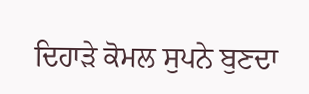ਦਿਹਾੜੇ ਕੋਮਲ ਸੁਪਨੇ ਬੁਣਦਾ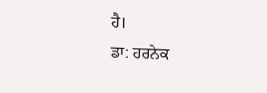ਹੈ।
ਡਾ: ਹਰਨੇਕ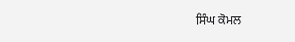ਸਿੰਘ ਕੋਮਲ